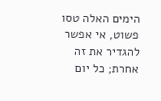הימים האלה טסו פשוט, אי אפשר להגדיר את זה אחרת; כל יום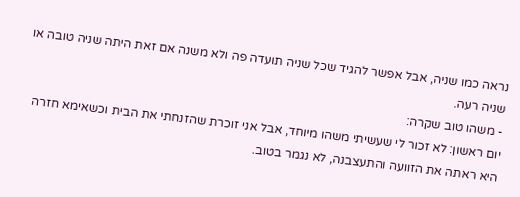נראה כמו שניה, אבל אפשר להגיד שכל שניה תועדה פה ולא משנה אם זאת היתה שניה טובה או שניה רעה.
- משהו טוב שקרה:
יום ראשון: לא זכור לי שעשיתי משהו מיוחד, אבל אני זוכרת שהזנחתי את הבית וכשאימא חזרה היא ראתה את הזוועה והתעצבנה, לא נגמר בטוב.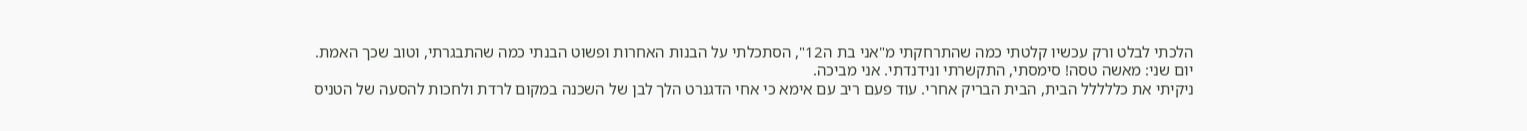הלכתי לבלט ורק עכשיו קלטתי כמה שהתרחקתי מ"אני בת ה12", הסתכלתי על הבנות האחרות ופשוט הבנתי כמה שהתבגרתי, וטוב שכך האמת.
יום שני: מאשה טסה! סימסתי, התקשרתי ונידנדתי. אני מביכה.
ניקיתי את כללללל הבית, הבית הבריק אחרי. עוד פעם ריב עם אימא כי אחי הדגנרט הלך לבן של השכנה במקום לרדת ולחכות להסעה של הטניס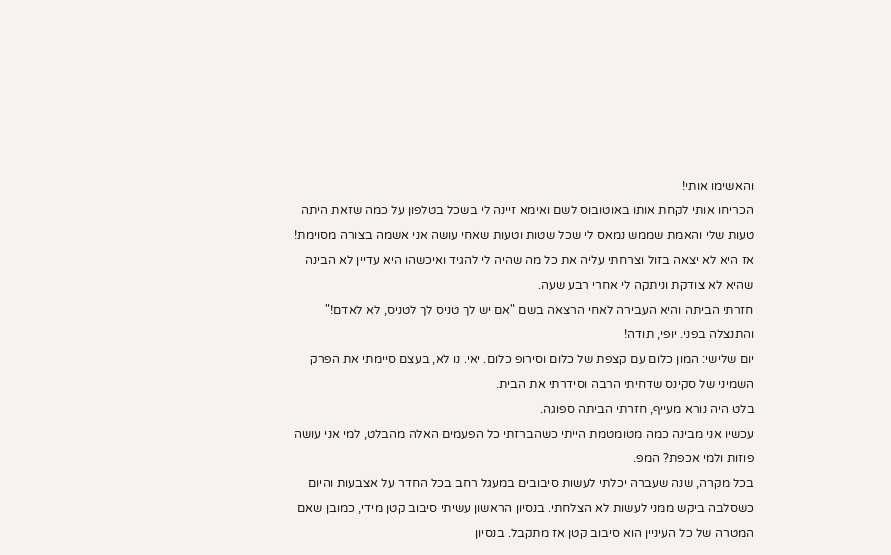והאשימו אותי!
הכריחו אותי לקחת אותו באוטובוס לשם ואימא זיינה לי בשכל בטלפון על כמה שזאת היתה טעות שלי והאמת שממש נמאס לי שכל שטות וטעות שאחי עושה אני אשמה בצורה מסוימת! אז היא לא יצאה בזול וצרחתי עליה את כל מה שהיה לי להגיד ואיכשהו היא עדיין לא הבינה שהיא לא צודקת וניתקה לי אחרי רבע שעה.
חזרתי הביתה והיא העבירה לאחי הרצאה בשם "אם יש לך טניס לך לטניס, לא לאדם!" והתנצלה בפני. יופי, תודה!
יום שלישי: המון כלום עם קצפת של כלום וסירופ כלום. יאי. נו לא, בעצם סיימתי את הפרק השמיני של סקינס שדחיתי הרבה וסידרתי את הבית.
בלט היה נורא מעייף, חזרתי הביתה ספוגה.
עכשיו אני מבינה כמה מטומטמת הייתי כשהברזתי כל הפעמים האלה מהבלט, למי אני עושה פוזות ולמי אכפת? המפ.
בכל מקרה, שנה שעברה יכלתי לעשות סיבובים במעגל רחב בכל החדר על אצבעות והיום כשסלבה ביקש ממני לעשות לא הצלחתי. בנסיון הראשון עשיתי סיבוב קטן מידי, כמובן שאם המטרה של כל העיניין הוא סיבוב קטן אז מתקבל. בנסיון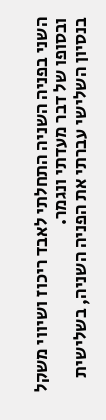השני בפניה השניה התחלתי לאבד ריכוז ושיווי משקל ובסופו של דבר מעדתי ונגמר.
בנסיון השלישי עברתי את הפניה השניה, בשלישית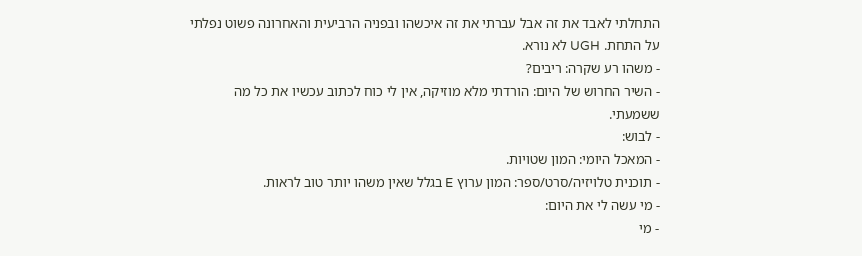התחלתי לאבד את זה אבל עברתי את זה איכשהו ובפניה הרביעית והאחרונה פשוט נפלתי על התחת. UGH לא נורא.
- משהו רע שקרה: ריבים?
- השיר החרוש של היום: הורדתי מלא מוזיקה, אין לי כוח לכתוב עכשיו את כל מה ששמעתי.
- לבוש:
- המאכל היומי: המון שטויות.
- תוכנית טלויזיה/סרט/ספר: המון ערוץ E בגלל שאין משהו יותר טוב לראות.
- מי עשה לי את היום:
- מי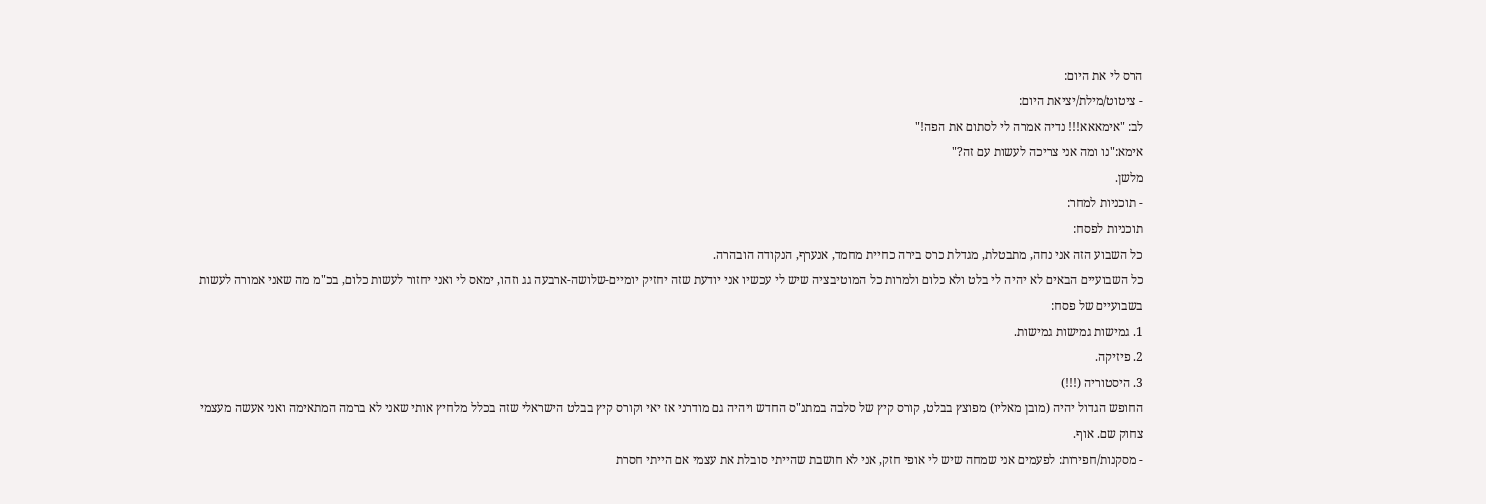הרס לי את היום:
- ציטוט/מילת/יציאת היום:
לב: "אימאאא!!! נדיה אמרה לי לסתום את הפה!"
אימא:"נו ומה אני צריכה לעשות עם זה?"
מלשן.
- תוכניות למחר:
תוכניות לפסח:
כל השבוע הזה אני נחה, מתבטלת, מגדלת כרס בירה כחיית מחמד, אנערף, הנקודה הובהרה.
כל השבועיים הבאים לא יהיה לי בלט ולא כלום ולמרות כל המוטיבציה שיש לי עכשיו אני יודעת שזה יחזיק יומיים-שלושה-ארבעה גג וזהו, ימאס לי ואני יחזור לעשות כלום, בכ"מ מה שאני אמורה לעשות בשבועיים של פסח:
1. גמישות גמישות גמישות.
2. פיזיקה.
3. היסטוריה (!!!)
החופש הגדול יהיה (מובן מאליו) מפוצץ בבלט, קורס קיץ של סלבה במתנ"ס החדש ויהיה גם מודרני אז יאי וקורס קיץ בבלט הישראלי שזה בכלל מלחיץ אותי שאני לא ברמה המתאימה ואני אעשה מעצמי צחוק שם. אוף.
- מסקנות/חפירות: לפעמים אני שמחה שיש לי אופי חזק, אני לא חושבת שהייתי סובלת את עצמי אם הייתי חסרת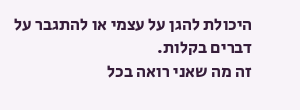היכולת להגן על עצמי או להתגבר על דברים בקלות.
זה מה שאני רואה בכל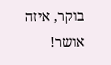בוקר, איזה אושר!